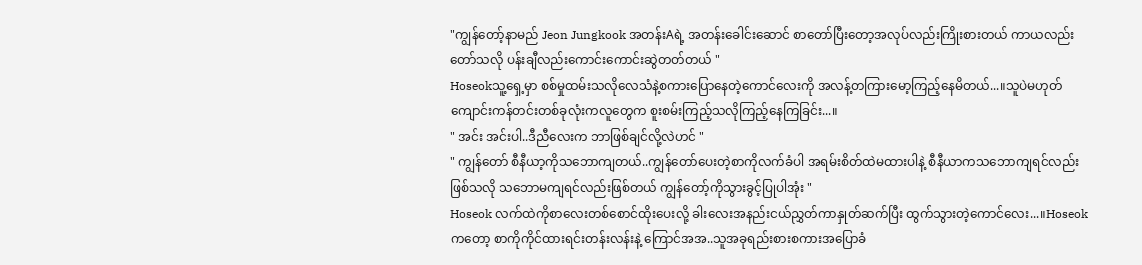"ကျွန်တော့်နာမည် Jeon Jungkook အတန်းAရဲ့ အတန်းခေါင်းဆောင် စာတော်ပြီးတော့အလုပ်လည်းကြိုးစားတယ် ကာယလည်းတော်သလို ပန်းချီလည်းကောင်းကောင်းဆွဲတတ်တယ် "
Hoseokသူ့ရှေ့မှာ စစ်မှုထမ်းသလိုလေသံနဲ့စကားပြောနေတဲ့ကောင်လေးကို အလန့်တကြားမော့ကြည့်နေမိတယ်...။သူပဲမဟုတ် ကျောင်းကန်တင်းတစ်ခုလုံးကလူတွေက စူးစမ်းကြည့်သလိုကြည့်နေကြခြင်း...။
" အင်း အင်းပါ..ဒီညီလေးက ဘာဖြစ်ချင်လို့လဲဟင် "
" ကျွန်တော် စီနီယာ့ကိုသဘောကျတယ်..ကျွန်တော်ပေးတဲ့စာကိုလက်ခံပါ အရမ်းစိတ်ထဲမထားပါနဲ့ စီနီယာကသဘောကျရင်လည်းဖြစ်သလို သဘောမကျရင်လည်းဖြစ်တယ် ကျွန်တော့်ကိုသွားခွင့်ပြုပါအုံး "
Hoseok လက်ထဲကိုစာလေးတစ်စောင်ထိုးပေးလို့ ခါးလေးအနည်းငယ်ညွှတ်ကာနှုတ်ဆက်ပြီး ထွက်သွားတဲ့ကောင်လေး...။Hoseokကတော့ စာကိုကိုင်ထားရင်းတန်းလန်းနဲ့ ကြောင်အအ..သူအခုရည်းစားစကားအပြောခံ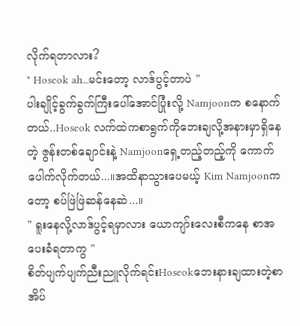လိုက်ရတာလား?
" Hoseok ah...မင်းတော့ လာဒ်ပွင့်တာပဲ "
ပါးချိုင့်ခွက်ခွက်ကြီးပေါ်အောင်ပြုံးလို့ Namjoonက စနောက်တယ်..Hoseok လက်ထဲကစာရွက်ကိုဘေးချလို့အနားမှာရှိနေတဲ့ ဇွန်းတစ်ချောင်းနဲ့ Namjoonရှေ့တည့်တည့်ကို ကောက်ပေါက်လိုက်တယ်...။အထိနာသွားပေမယ့် Kim Namjoonကတော့ စပ်ဖြဲဖြဲဆန်နေဆဲ...။
" ရူးနေလို့လာဒ်ပွင့်ရမှာလား ယောကျာ်းလေးစီကနေ စာအပေးခံရတာကွ "
စိတ်ပျက်ပျက်ညီးညူလိုက်ရင်းHoseokဘေးနားချထားတဲ့စာအိပ်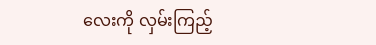လေးကို လှမ်းကြည့်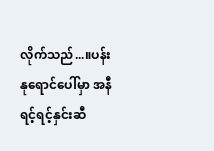လိုက်သည်...။ပန်းနုရောင်ပေါ်မှာ အနီရင့်ရင့်နှင်းဆီ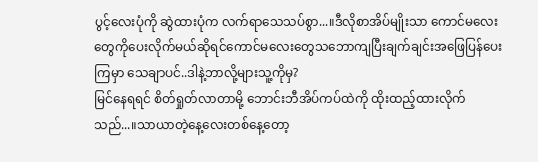ပွင့်လေးပုံကို ဆွဲထားပုံက လက်ရာသေသပ်စွာ...။ဒီလိုစာအိပ်မျိုးသာ ကောင်မလေးတွေကိုပေးလိုက်မယ်ဆိုရင်ကောင်မလေးတွေသဘောကျပြီးချက်ချင်းအဖြေပြန်ပေးကြမှာ သေချာပင်..ဒါနဲ့ဘာလို့များသူ့ကိုမှ?
မြင်နေရရင် စိတ်ရှုတ်လာတာမို့ ဘောင်းဘီအိပ်ကပ်ထဲကို ထိုးထည့်ထားလိုက်သည်...။သာယာတဲ့နေ့လေးတစ်နေ့တော့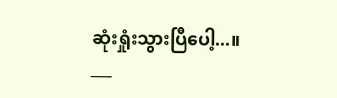ဆုံးရှုံးသွားပြီပေါ့...။
___